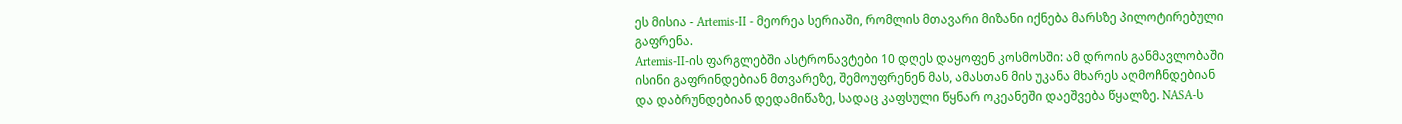ეს მისია - Artemis-II - მეორეა სერიაში, რომლის მთავარი მიზანი იქნება მარსზე პილოტირებული გაფრენა.
Artemis-II-ის ფარგლებში ასტრონავტები 10 დღეს დაყოფენ კოსმოსში: ამ დროის განმავლობაში ისინი გაფრინდებიან მთვარეზე, შემოუფრენენ მას, ამასთან მის უკანა მხარეს აღმოჩნდებიან და დაბრუნდებიან დედამიწაზე, სადაც კაფსული წყნარ ოკეანეში დაეშვება წყალზე. NASA-ს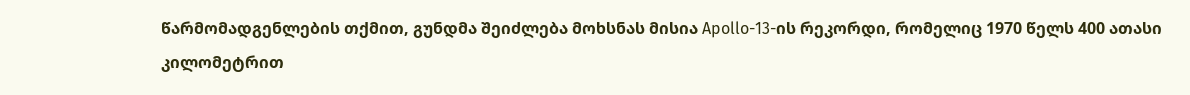წარმომადგენლების თქმით, გუნდმა შეიძლება მოხსნას მისია Apollo-13-ის რეკორდი, რომელიც 1970 წელს 400 ათასი კილომეტრით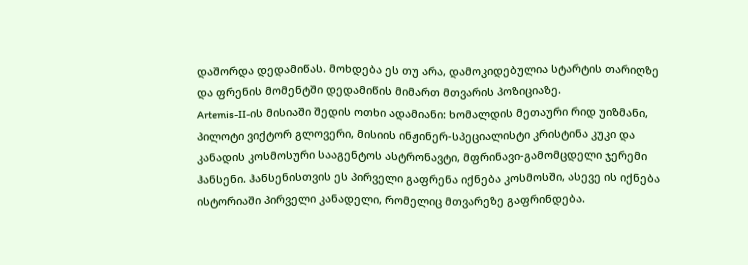დაშორდა დედამიწას. მოხდება ეს თუ არა, დამოკიდებულია სტარტის თარიღზე და ფრენის მომენტში დედამიწის მიმართ მთვარის პოზიციაზე.
Artemis-II-ის მისიაში შედის ოთხი ადამიანი: ხომალდის მეთაური რიდ უიზმანი, პილოტი ვიქტორ გლოვერი, მისიის ინჟინერ-სპეციალისტი კრისტინა კუკი და კანადის კოსმოსური სააგენტოს ასტრონავტი, მფრინავი-გამომცდელი ჯერემი ჰანსენი. ჰანსენისთვის ეს პირველი გაფრენა იქნება კოსმოსში, ასევე ის იქნება ისტორიაში პირველი კანადელი, რომელიც მთვარეზე გაფრინდება.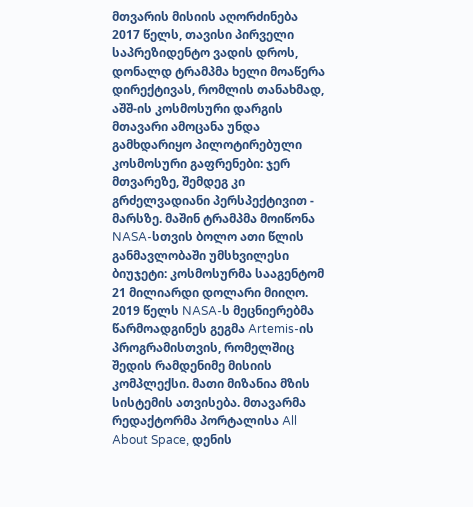მთვარის მისიის აღორძინება
2017 წელს, თავისი პირველი საპრეზიდენტო ვადის დროს, დონალდ ტრამპმა ხელი მოაწერა დირექტივას, რომლის თანახმად, აშშ-ის კოსმოსური დარგის მთავარი ამოცანა უნდა გამხდარიყო პილოტირებული კოსმოსური გაფრენები: ჯერ მთვარეზე, შემდეგ კი გრძელვადიანი პერსპექტივით - მარსზე. მაშინ ტრამპმა მოიწონა NASA-სთვის ბოლო ათი წლის განმავლობაში უმსხვილესი ბიუჯეტი: კოსმოსურმა სააგენტომ 21 მილიარდი დოლარი მიიღო.
2019 წელს NASA-ს მეცნიერებმა წარმოადგინეს გეგმა Artemis-ის პროგრამისთვის, რომელშიც შედის რამდენიმე მისიის კომპლექსი. მათი მიზანია მზის სისტემის ათვისება. მთავარმა რედაქტორმა პორტალისა All About Space, დენის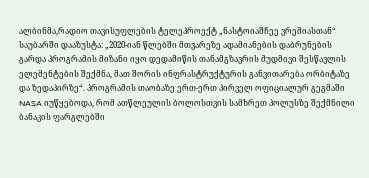ალბინმა,რადიო თავისუფლების ტელეპროექტ „ნასტოიაშჩეე ვრემიასთან“ საუბარში დააზუსტა: „2020-იან წლებში მთვარეზე ადამიანების დაბრუნების გარდა პროგრამის მიზანი იყო დედამიწის თანამგზავრის მუდმივი შესწავლის ელემენტების შექმნა, მათ შორის ინფრასტრუქტურის განვითარება ორბიტაზე და ზედაპირზე“. პროგრამის თაობაზე ერთ-ერთ პირველ ოფიციალურ გეგმაში NASA იუწყებოდა, რომ ათწლეულის ბოლოსთვის სამხრეთ პოლუსზე შექმნილი ბანაკის ფარგლებში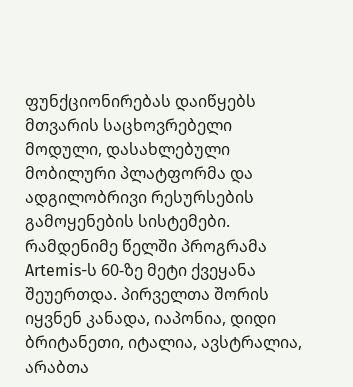ფუნქციონირებას დაიწყებს მთვარის საცხოვრებელი მოდული, დასახლებული მობილური პლატფორმა და ადგილობრივი რესურსების გამოყენების სისტემები.
რამდენიმე წელში პროგრამა Artemis-ს 60-ზე მეტი ქვეყანა შეუერთდა. პირველთა შორის იყვნენ კანადა, იაპონია, დიდი ბრიტანეთი, იტალია, ავსტრალია, არაბთა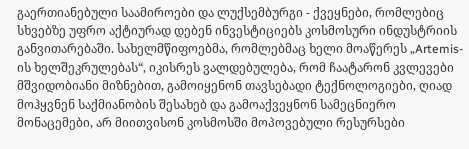გაერთიანებული საამიროები და ლუქსემბურგი - ქვეყნები, რომლებიც სხვებზე უფრო აქტიურად დებენ ინვესტიციებს კოსმოსური ინდუსტრიის განვითარებაში. სახელმწიფოებმა, რომლებმაც ხელი მოაწერეს „Artemis-ის ხელშეკრულებას“, იკისრეს ვალდებულება, რომ ჩაატარონ კვლევები მშვიდობიანი მიზნებით, გამოიყენონ თავსებადი ტექნოლოგიები, ღიად მოჰყვნენ საქმიანობის შესახებ და გამოაქვეყნონ სამეცნიერო მონაცემები, არ მიითვისონ კოსმოსში მოპოვებული რესურსები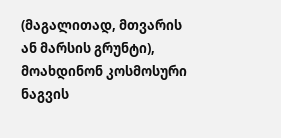(მაგალითად, მთვარის ან მარსის გრუნტი), მოახდინონ კოსმოსური ნაგვის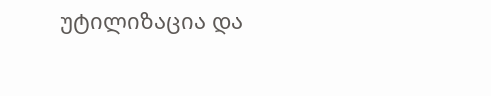უტილიზაცია და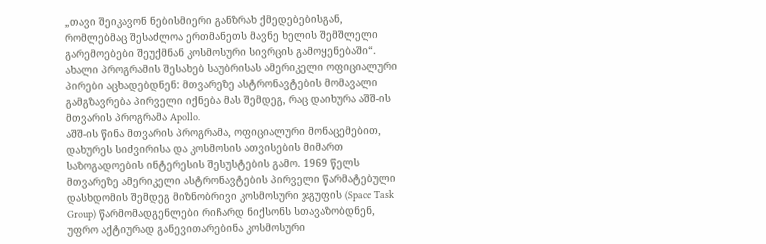„თავი შეიკავონ ნებისმიერი განზრახ ქმედებებისგან, რომლებმაც შესაძლოა ერთმანეთს მავნე ხელის შემშლელი გარემოებები შეუქმნან კოსმოსური სივრცის გამოყენებაში“.
ახალი პროგრამის შესახებ საუბრისას ამერიკელი ოფიციალური პირები აცხადებდნენ: მთვარეზე ასტრონავტების მომავალი გამგზავრება პირველი იქნება მას შემდეგ, რაც დაიხურა აშშ-ის მთვარის პროგრამა Apollo.
აშშ-ის წინა მთვარის პროგრამა, ოფიციალური მონაცემებით, დახურეს სიძვირისა და კოსმოსის ათვისების მიმართ საზოგადოების ინტერესის შესუსტების გამო. 1969 წელს მთვარეზე ამერიკელი ასტრონავტების პირველი წარმატებული დასხდომის შემდეგ მიზნობრივი კოსმოსური ჯგუფის (Space Task Group) წარმომადგენლები რიჩარდ ნიქსონს სთავაზობდნენ, უფრო აქტიურად განევითარებინა კოსმოსური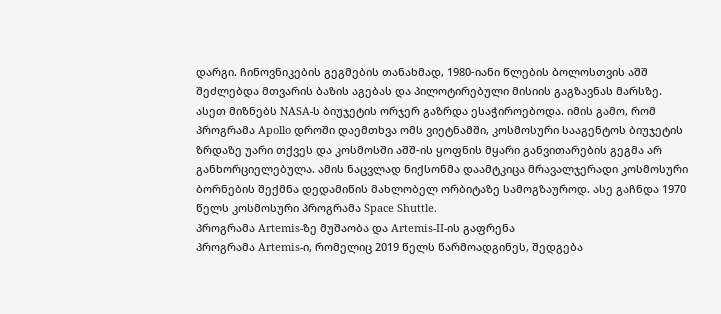დარგი. ჩინოვნიკების გეგმების თანახმად, 1980-იანი წლების ბოლოსთვის აშშ შეძლებდა მთვარის ბაზის აგებას და პილოტირებული მისიის გაგზავნას მარსზე. ასეთ მიზნებს NASA-ს ბიუჯეტის ორჯერ გაზრდა ესაჭიროებოდა. იმის გამო, რომ პროგრამა Apollo დროში დაემთხვა ომს ვიეტნამში, კოსმოსური სააგენტოს ბიუჯეტის ზრდაზე უარი თქვეს და კოსმოსში აშშ-ის ყოფნის მყარი განვითარების გეგმა არ განხორციელებულა. ამის ნაცვლად ნიქსონმა დაამტკიცა მრავალჯერადი კოსმოსური ბორნების შექმნა დედამიწის მახლობელ ორბიტაზე სამოგზაუროდ. ასე გაჩნდა 1970 წელს კოსმოსური პროგრამა Space Shuttle.
პროგრამა Artemis-ზე მუშაობა და Artemis-II-ის გაფრენა
პროგრამა Artemis-ი, რომელიც 2019 წელს წარმოადგინეს, შედგება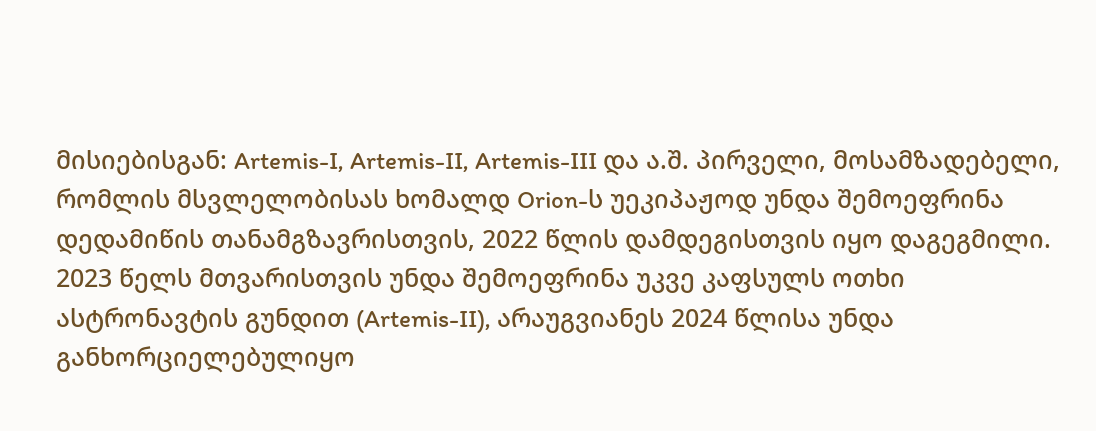მისიებისგან: Artemis-I, Artemis-II, Artemis-III და ა.შ. პირველი, მოსამზადებელი, რომლის მსვლელობისას ხომალდ Orion-ს უეკიპაჟოდ უნდა შემოეფრინა დედამიწის თანამგზავრისთვის, 2022 წლის დამდეგისთვის იყო დაგეგმილი. 2023 წელს მთვარისთვის უნდა შემოეფრინა უკვე კაფსულს ოთხი ასტრონავტის გუნდით (Artemis-II), არაუგვიანეს 2024 წლისა უნდა განხორციელებულიყო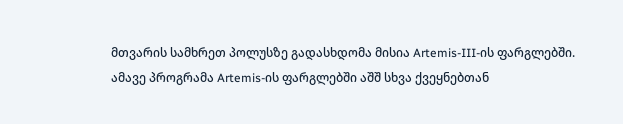მთვარის სამხრეთ პოლუსზე გადასხდომა მისია Artemis-III-ის ფარგლებში.
ამავე პროგრამა Artemis-ის ფარგლებში აშშ სხვა ქვეყნებთან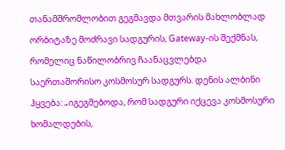თანამშრომლობით გეგმავდა მთვარის მახლობლად ორბიტაზე მოძრავი სადგურის, Gateway-ის შექმნას, რომელიც ნაწილობრივ ჩაანაცვლებდა საერთაშორისო კოსმოსურ სადგურს. დენის ალბინი ჰყვება: „იგეგმებოდა, რომ სადგური იქცევა კოსმოსური ხომალდების,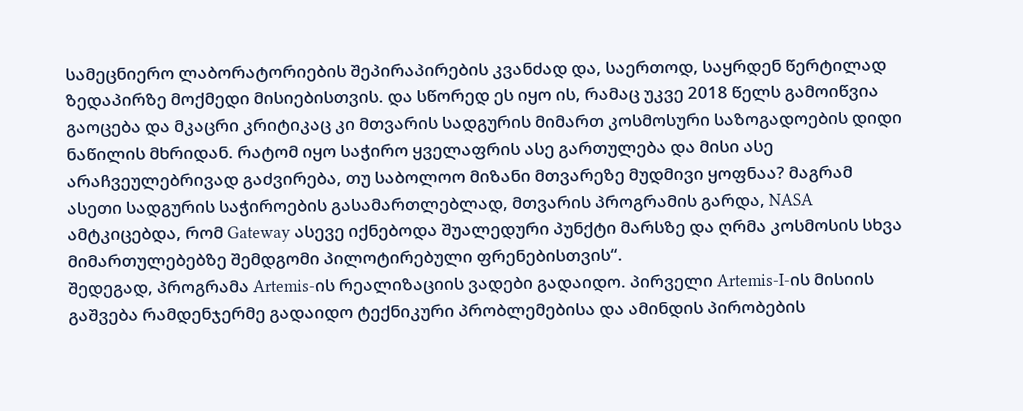სამეცნიერო ლაბორატორიების შეპირაპირების კვანძად და, საერთოდ, საყრდენ წერტილად ზედაპირზე მოქმედი მისიებისთვის. და სწორედ ეს იყო ის, რამაც უკვე 2018 წელს გამოიწვია გაოცება და მკაცრი კრიტიკაც კი მთვარის სადგურის მიმართ კოსმოსური საზოგადოების დიდი ნაწილის მხრიდან. რატომ იყო საჭირო ყველაფრის ასე გართულება და მისი ასე არაჩვეულებრივად გაძვირება, თუ საბოლოო მიზანი მთვარეზე მუდმივი ყოფნაა? მაგრამ ასეთი სადგურის საჭიროების გასამართლებლად, მთვარის პროგრამის გარდა, NASA ამტკიცებდა, რომ Gateway ასევე იქნებოდა შუალედური პუნქტი მარსზე და ღრმა კოსმოსის სხვა მიმართულებებზე შემდგომი პილოტირებული ფრენებისთვის“.
შედეგად, პროგრამა Artemis-ის რეალიზაციის ვადები გადაიდო. პირველი Artemis-I-ის მისიის გაშვება რამდენჯერმე გადაიდო ტექნიკური პრობლემებისა და ამინდის პირობების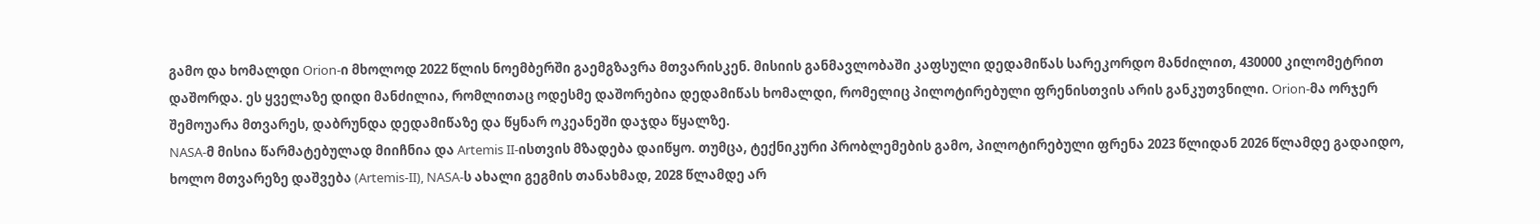გამო და ხომალდი Orion-ი მხოლოდ 2022 წლის ნოემბერში გაემგზავრა მთვარისკენ. მისიის განმავლობაში კაფსული დედამიწას სარეკორდო მანძილით, 430000 კილომეტრით დაშორდა. ეს ყველაზე დიდი მანძილია, რომლითაც ოდესმე დაშორებია დედამიწას ხომალდი, რომელიც პილოტირებული ფრენისთვის არის განკუთვნილი. Orion-მა ორჯერ შემოუარა მთვარეს, დაბრუნდა დედამიწაზე და წყნარ ოკეანეში დაჯდა წყალზე.
NASA-მ მისია წარმატებულად მიიჩნია და Artemis II-ისთვის მზადება დაიწყო. თუმცა, ტექნიკური პრობლემების გამო, პილოტირებული ფრენა 2023 წლიდან 2026 წლამდე გადაიდო, ხოლო მთვარეზე დაშვება (Artemis-II), NASA-ს ახალი გეგმის თანახმად, 2028 წლამდე არ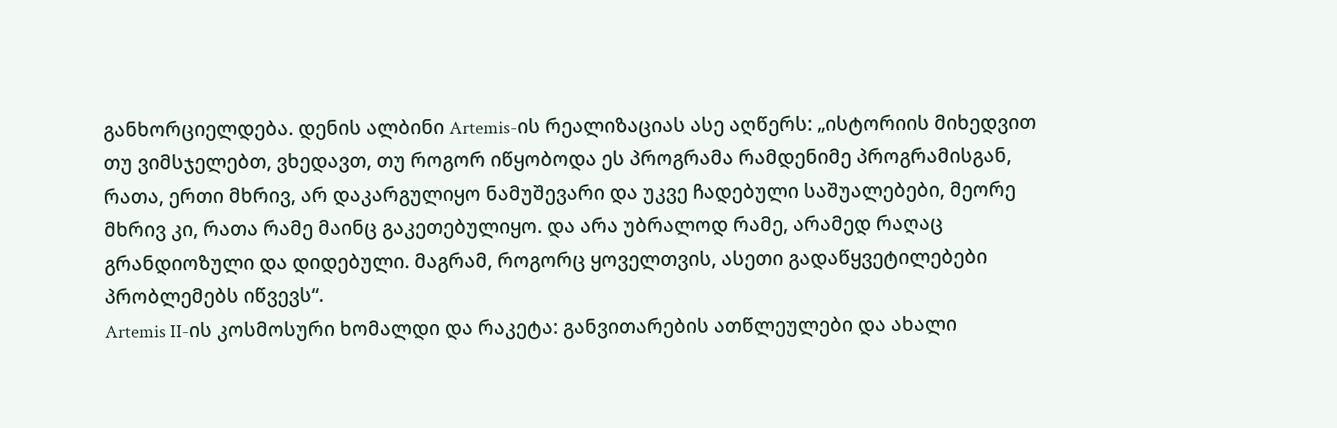განხორციელდება. დენის ალბინი Artemis-ის რეალიზაციას ასე აღწერს: „ისტორიის მიხედვით თუ ვიმსჯელებთ, ვხედავთ, თუ როგორ იწყობოდა ეს პროგრამა რამდენიმე პროგრამისგან, რათა, ერთი მხრივ, არ დაკარგულიყო ნამუშევარი და უკვე ჩადებული საშუალებები, მეორე მხრივ კი, რათა რამე მაინც გაკეთებულიყო. და არა უბრალოდ რამე, არამედ რაღაც გრანდიოზული და დიდებული. მაგრამ, როგორც ყოველთვის, ასეთი გადაწყვეტილებები პრობლემებს იწვევს“.
Artemis II-ის კოსმოსური ხომალდი და რაკეტა: განვითარების ათწლეულები და ახალი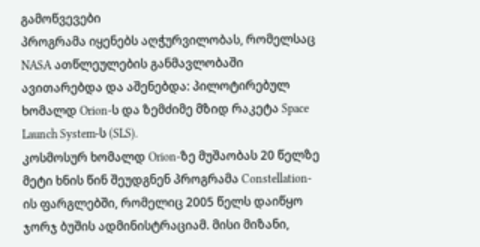გამოწვევები
პროგრამა იყენებს აღჭურვილობას, რომელსაც NASA ათწლეულების განმავლობაში ავითარებდა და აშენებდა: პილოტირებულ ხომალდ Orion-ს და ზემძიმე მზიდ რაკეტა Space Launch System-ს (SLS).
კოსმოსურ ხომალდ Orion-ზე მუშაობას 20 წელზე მეტი ხნის წინ შეუდგნენ პროგრამა Constellation-ის ფარგლებში, რომელიც 2005 წელს დაიწყო ჯორჯ ბუშის ადმინისტრაციამ. მისი მიზანი,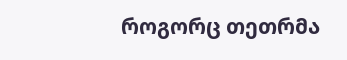როგორც თეთრმა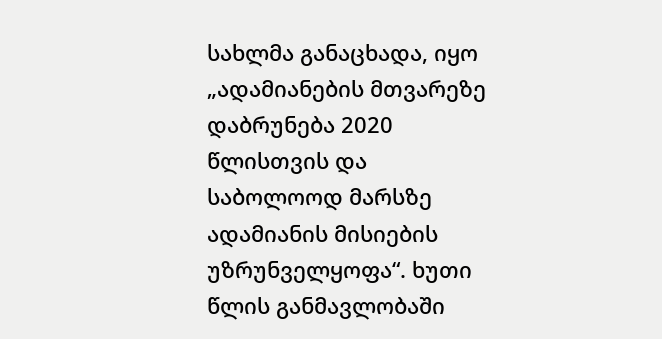სახლმა განაცხადა, იყო „ადამიანების მთვარეზე დაბრუნება 2020 წლისთვის და საბოლოოდ მარსზე ადამიანის მისიების უზრუნველყოფა“. ხუთი წლის განმავლობაში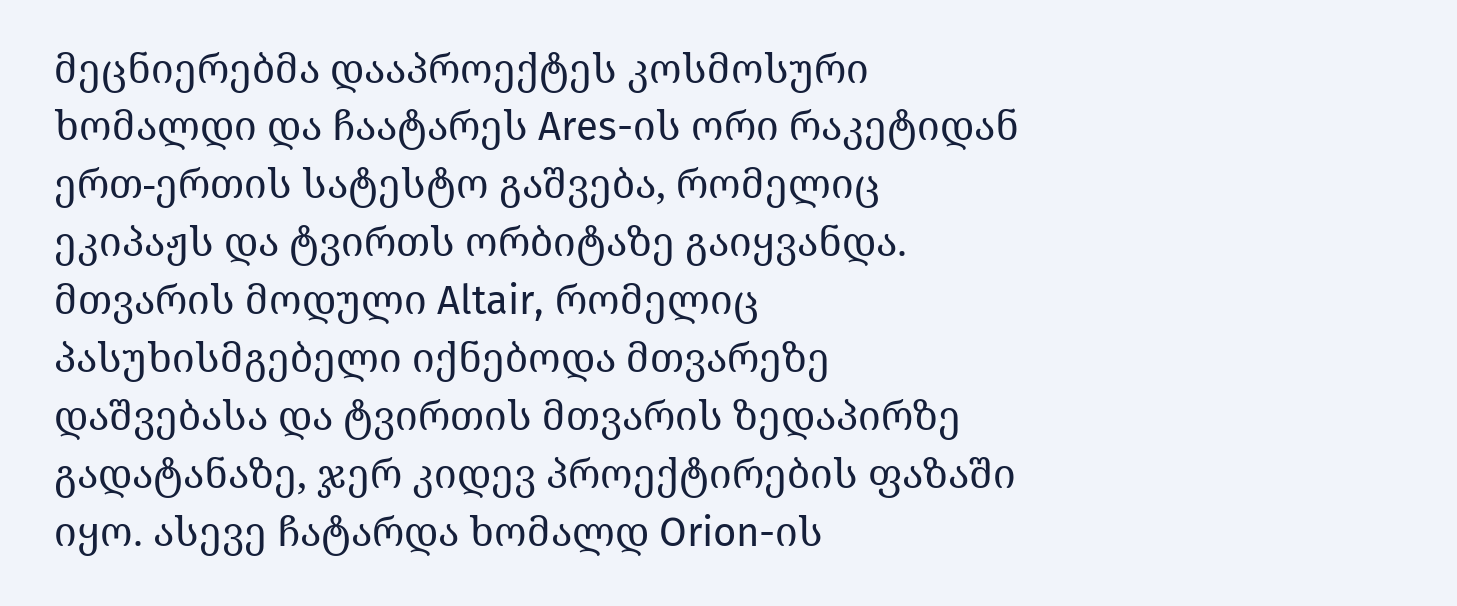მეცნიერებმა დააპროექტეს კოსმოსური ხომალდი და ჩაატარეს Ares-ის ორი რაკეტიდან ერთ-ერთის სატესტო გაშვება, რომელიც ეკიპაჟს და ტვირთს ორბიტაზე გაიყვანდა. მთვარის მოდული Altair, რომელიც პასუხისმგებელი იქნებოდა მთვარეზე დაშვებასა და ტვირთის მთვარის ზედაპირზე გადატანაზე, ჯერ კიდევ პროექტირების ფაზაში იყო. ასევე ჩატარდა ხომალდ Orion-ის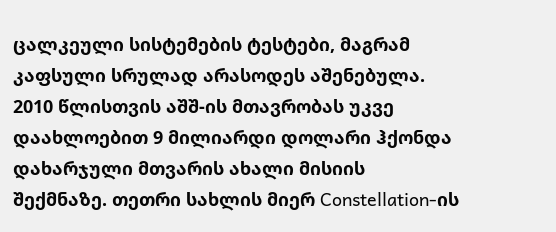ცალკეული სისტემების ტესტები, მაგრამ კაფსული სრულად არასოდეს აშენებულა.
2010 წლისთვის აშშ-ის მთავრობას უკვე დაახლოებით 9 მილიარდი დოლარი ჰქონდა დახარჯული მთვარის ახალი მისიის შექმნაზე. თეთრი სახლის მიერ Constellation-ის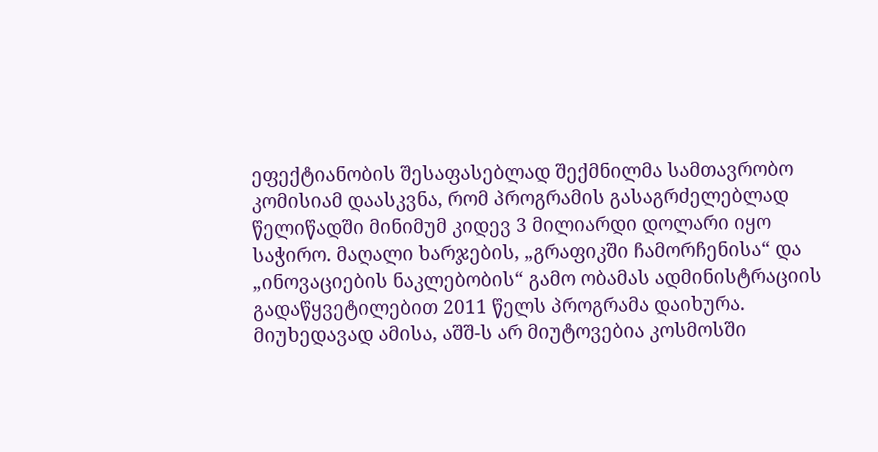ეფექტიანობის შესაფასებლად შექმნილმა სამთავრობო კომისიამ დაასკვნა, რომ პროგრამის გასაგრძელებლად წელიწადში მინიმუმ კიდევ 3 მილიარდი დოლარი იყო საჭირო. მაღალი ხარჯების, „გრაფიკში ჩამორჩენისა“ და „ინოვაციების ნაკლებობის“ გამო ობამას ადმინისტრაციის გადაწყვეტილებით 2011 წელს პროგრამა დაიხურა. მიუხედავად ამისა, აშშ-ს არ მიუტოვებია კოსმოსში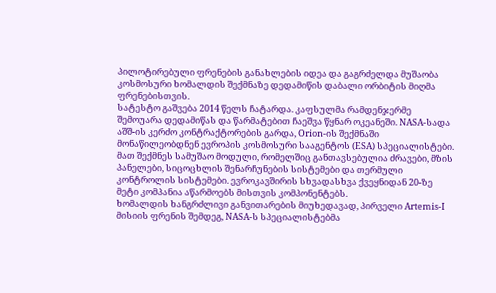პილოტირებული ფრენების განახლების იდეა და გაგრძელდა მუშაობა კოსმოსური ხომალდის შექმნაზე დედამიწის დაბალი ორბიტის მიღმა ფრენებისთვის.
სატესტო გაშვება 2014 წელს ჩატარდა. კაფსულმა რამდენჯერმე შემოუარა დედამიწას და წარმატებით ჩაეშვა წყნარ ოკეანეში. NASA-სადა აშშ-ის კერძო კონტრაქტორების გარდა, Orion-ის შექმნაში მონაწილეობდნენ ევროპის კოსმოსური სააგენტოს (ESA) სპეციალისტები. მათ შექმნეს სამუშაო მოდული, რომელშიც განთავსებულია ძრავები, მზის პანელები, სიცოცხლის შენარჩუნების სისტემები და თერმული კონტროლის სისტემები. ევროკავშირის სხვადასხვა ქვეყნიდან 20-ზე მეტი კომპანია აწარმოებს მისთვის კომპონენტებს.
ხომალდის ხანგრძლივი განვითარების მიუხედავად, პირველი Artemis-I მისიის ფრენის შემდეგ, NASA-ს სპეციალისტებმა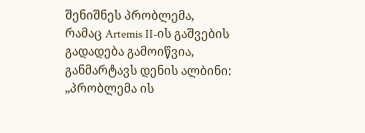შენიშნეს პრობლემა, რამაც Artemis II-ის გაშვების გადადება გამოიწვია, განმარტავს დენის ალბინი: „პრობლემა ის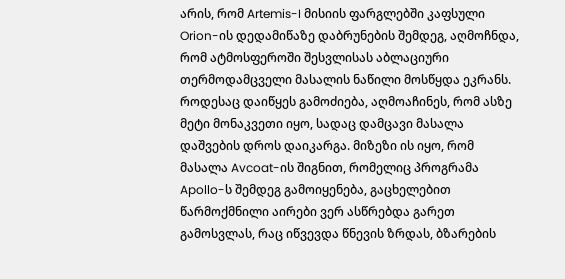არის, რომ Artemis-I მისიის ფარგლებში კაფსული Orion-ის დედამიწაზე დაბრუნების შემდეგ, აღმოჩნდა, რომ ატმოსფეროში შესვლისას აბლაციური თერმოდამცველი მასალის ნაწილი მოსწყდა ეკრანს. როდესაც დაიწყეს გამოძიება, აღმოაჩინეს, რომ ასზე მეტი მონაკვეთი იყო, სადაც დამცავი მასალა დაშვების დროს დაიკარგა. მიზეზი ის იყო, რომ მასალა Avcoat-ის შიგნით, რომელიც პროგრამა Apollo-ს შემდეგ გამოიყენება, გაცხელებით წარმოქმნილი აირები ვერ ასწრებდა გარეთ გამოსვლას, რაც იწვევდა წნევის ზრდას, ბზარების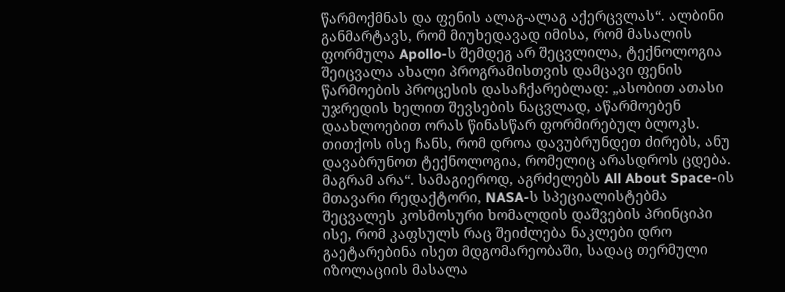წარმოქმნას და ფენის ალაგ-ალაგ აქერცვლას“. ალბინი განმარტავს, რომ მიუხედავად იმისა, რომ მასალის ფორმულა Apollo-ს შემდეგ არ შეცვლილა, ტექნოლოგია შეიცვალა ახალი პროგრამისთვის დამცავი ფენის წარმოების პროცესის დასაჩქარებლად: „ასობით ათასი უჯრედის ხელით შევსების ნაცვლად, აწარმოებენ დაახლოებით ორას წინასწარ ფორმირებულ ბლოკს. თითქოს ისე ჩანს, რომ დროა დავუბრუნდეთ ძირებს, ანუ დავაბრუნოთ ტექნოლოგია, რომელიც არასდროს ცდება. მაგრამ არა“. სამაგიეროდ, აგრძელებს All About Space-ის მთავარი რედაქტორი, NASA-ს სპეციალისტებმა შეცვალეს კოსმოსური ხომალდის დაშვების პრინციპი ისე, რომ კაფსულს რაც შეიძლება ნაკლები დრო გაეტარებინა ისეთ მდგომარეობაში, სადაც თერმული იზოლაციის მასალა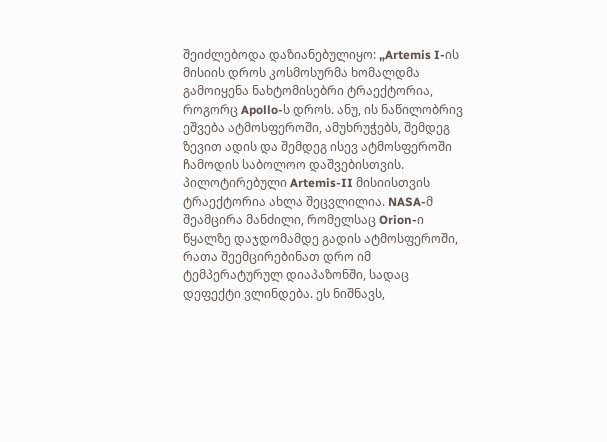შეიძლებოდა დაზიანებულიყო: „Artemis I-ის მისიის დროს კოსმოსურმა ხომალდმა გამოიყენა ნახტომისებრი ტრაექტორია, როგორც Apollo-ს დროს. ანუ, ის ნაწილობრივ ეშვება ატმოსფეროში, ამუხრუჭებს, შემდეგ ზევით ადის და შემდეგ ისევ ატმოსფეროში ჩამოდის საბოლოო დაშვებისთვის. პილოტირებული Artemis-II მისიისთვის ტრაექტორია ახლა შეცვლილია. NASA-მ შეამცირა მანძილი, რომელსაც Orion-ი წყალზე დაჯდომამდე გადის ატმოსფეროში, რათა შეემცირებინათ დრო იმ ტემპერატურულ დიაპაზონში, სადაც დეფექტი ვლინდება. ეს ნიშნავს,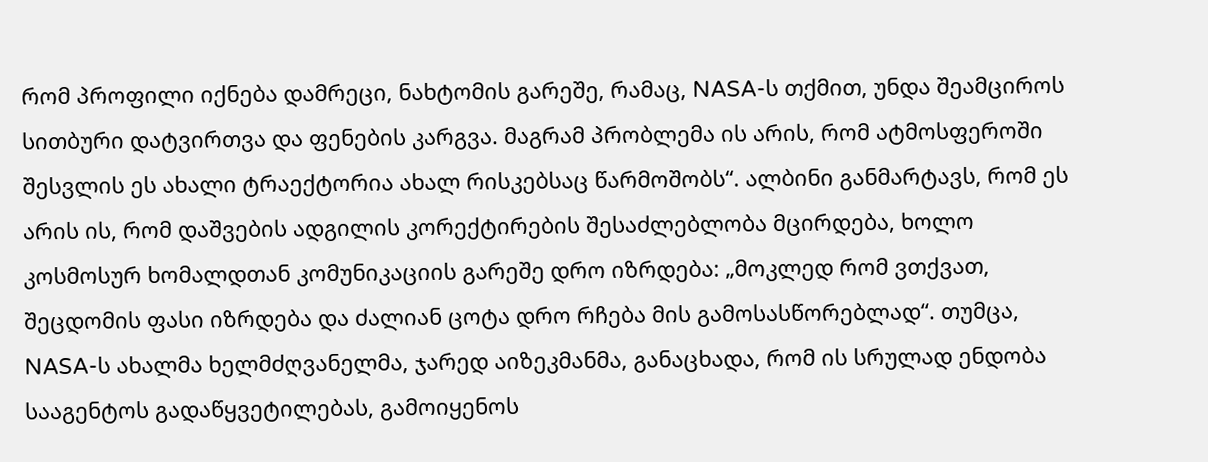რომ პროფილი იქნება დამრეცი, ნახტომის გარეშე, რამაც, NASA-ს თქმით, უნდა შეამციროს სითბური დატვირთვა და ფენების კარგვა. მაგრამ პრობლემა ის არის, რომ ატმოსფეროში შესვლის ეს ახალი ტრაექტორია ახალ რისკებსაც წარმოშობს“. ალბინი განმარტავს, რომ ეს არის ის, რომ დაშვების ადგილის კორექტირების შესაძლებლობა მცირდება, ხოლო კოსმოსურ ხომალდთან კომუნიკაციის გარეშე დრო იზრდება: „მოკლედ რომ ვთქვათ, შეცდომის ფასი იზრდება და ძალიან ცოტა დრო რჩება მის გამოსასწორებლად“. თუმცა, NASA-ს ახალმა ხელმძღვანელმა, ჯარედ აიზეკმანმა, განაცხადა, რომ ის სრულად ენდობა სააგენტოს გადაწყვეტილებას, გამოიყენოს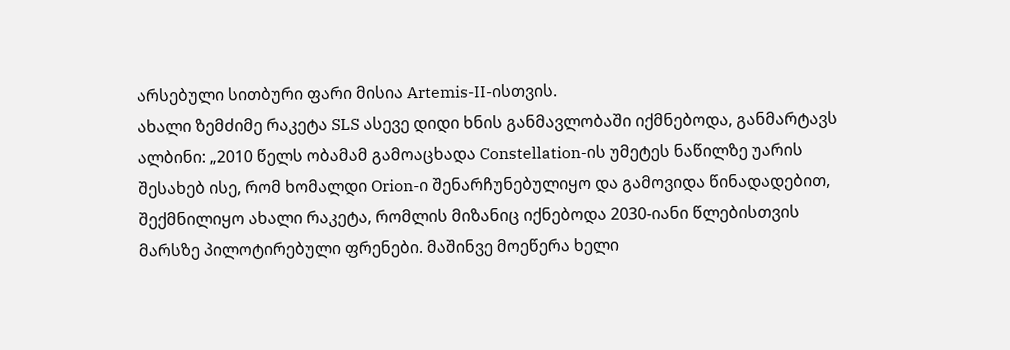არსებული სითბური ფარი მისია Artemis-II-ისთვის.
ახალი ზემძიმე რაკეტა SLS ასევე დიდი ხნის განმავლობაში იქმნებოდა, განმარტავს ალბინი: „2010 წელს ობამამ გამოაცხადა Constellation-ის უმეტეს ნაწილზე უარის შესახებ ისე, რომ ხომალდი Orion-ი შენარჩუნებულიყო და გამოვიდა წინადადებით, შექმნილიყო ახალი რაკეტა, რომლის მიზანიც იქნებოდა 2030-იანი წლებისთვის მარსზე პილოტირებული ფრენები. მაშინვე მოეწერა ხელი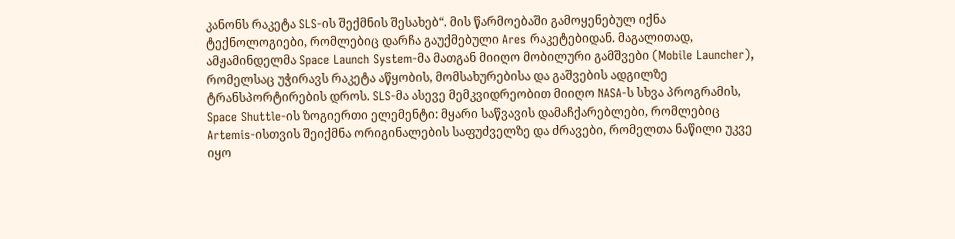კანონს რაკეტა SLS-ის შექმნის შესახებ“. მის წარმოებაში გამოყენებულ იქნა ტექნოლოგიები, რომლებიც დარჩა გაუქმებული Ares რაკეტებიდან. მაგალითად, ამჟამინდელმა Space Launch System-მა მათგან მიიღო მობილური გამშვები (Mobile Launcher), რომელსაც უჭირავს რაკეტა აწყობის, მომსახურებისა და გაშვების ადგილზე ტრანსპორტირების დროს. SLS-მა ასევე მემკვიდრეობით მიიღო NASA-ს სხვა პროგრამის, Space Shuttle-ის ზოგიერთი ელემენტი: მყარი საწვავის დამაჩქარებლები, რომლებიც Artemis-ისთვის შეიქმნა ორიგინალების საფუძველზე და ძრავები, რომელთა ნაწილი უკვე იყო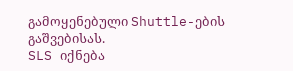გამოყენებული Shuttle-ების გაშვებისას.
SLS იქნება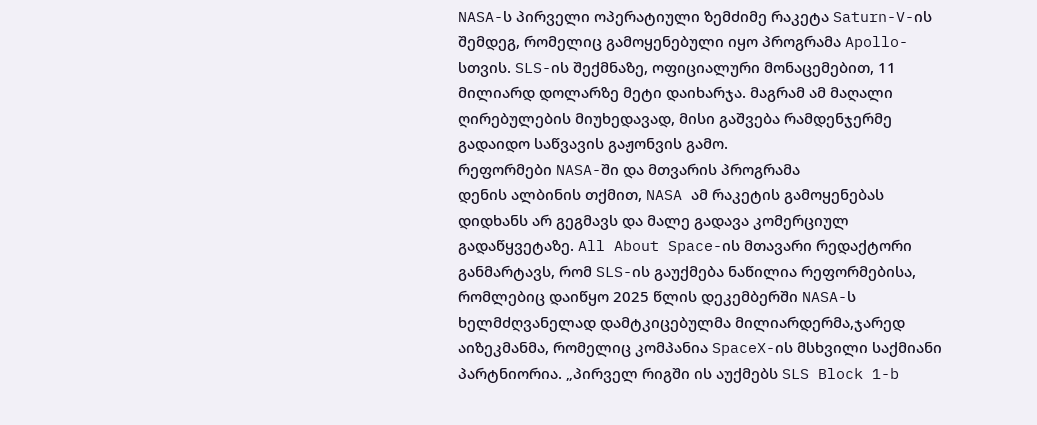NASA-ს პირველი ოპერატიული ზემძიმე რაკეტა Saturn-V-ის შემდეგ, რომელიც გამოყენებული იყო პროგრამა Apollo-სთვის. SLS-ის შექმნაზე, ოფიციალური მონაცემებით, 11 მილიარდ დოლარზე მეტი დაიხარჯა. მაგრამ ამ მაღალი ღირებულების მიუხედავად, მისი გაშვება რამდენჯერმე გადაიდო საწვავის გაჟონვის გამო.
რეფორმები NASA-ში და მთვარის პროგრამა
დენის ალბინის თქმით, NASA ამ რაკეტის გამოყენებას დიდხანს არ გეგმავს და მალე გადავა კომერციულ გადაწყვეტაზე. All About Space-ის მთავარი რედაქტორი განმარტავს, რომ SLS-ის გაუქმება ნაწილია რეფორმებისა, რომლებიც დაიწყო 2025 წლის დეკემბერში NASA-ს ხელმძღვანელად დამტკიცებულმა მილიარდერმა,ჯარედ აიზეკმანმა, რომელიც კომპანია SpaceX-ის მსხვილი საქმიანი პარტნიორია. „პირველ რიგში ის აუქმებს SLS Block 1-b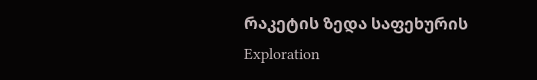რაკეტის ზედა საფეხურის Exploration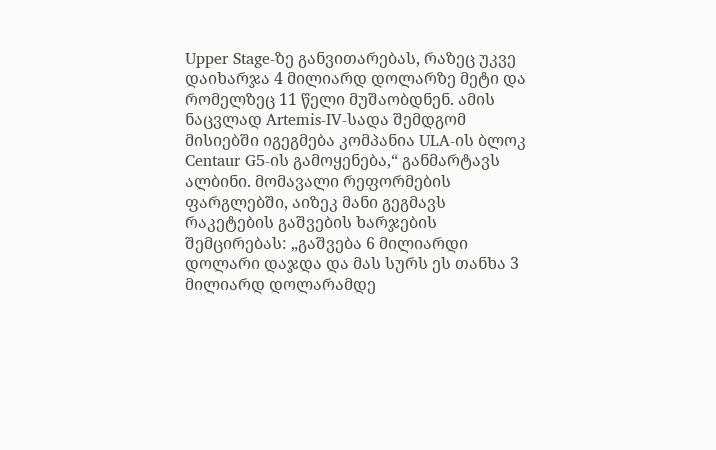Upper Stage-ზე განვითარებას, რაზეც უკვე დაიხარჯა 4 მილიარდ დოლარზე მეტი და რომელზეც 11 წელი მუშაობდნენ. ამის ნაცვლად Artemis-IV-სადა შემდგომ მისიებში იგეგმება კომპანია ULA-ის ბლოკ Centaur G5-ის გამოყენება,“ განმარტავს ალბინი. მომავალი რეფორმების ფარგლებში, აიზეკ მანი გეგმავს რაკეტების გაშვების ხარჯების შემცირებას: „გაშვება 6 მილიარდი დოლარი დაჯდა და მას სურს ეს თანხა 3 მილიარდ დოლარამდე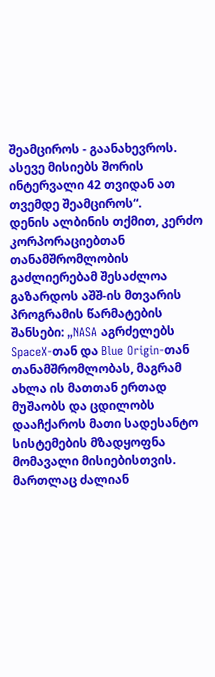შეამციროს - გაანახევროს. ასევე მისიებს შორის ინტერვალი 42 თვიდან ათ თვემდე შეამციროს“.
დენის ალბინის თქმით, კერძო კორპორაციებთან თანამშრომლობის გაძლიერებამ შესაძლოა გაზარდოს აშშ-ის მთვარის პროგრამის წარმატების შანსები: „NASA აგრძელებს SpaceX-თან და Blue Origin-თან თანამშრომლობას, მაგრამ ახლა ის მათთან ერთად მუშაობს და ცდილობს დააჩქაროს მათი სადესანტო სისტემების მზადყოფნა მომავალი მისიებისთვის. მართლაც ძალიან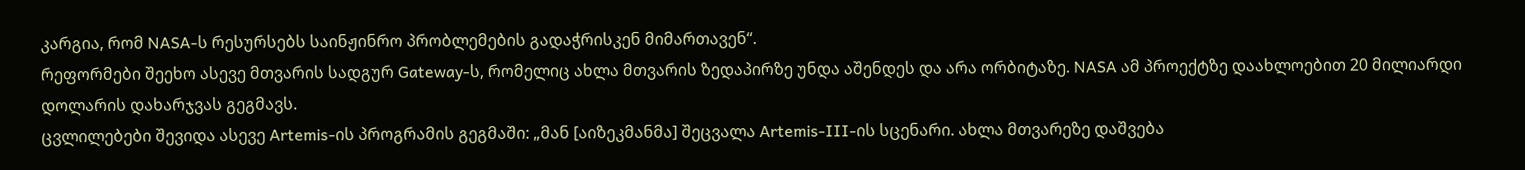კარგია, რომ NASA-ს რესურსებს საინჟინრო პრობლემების გადაჭრისკენ მიმართავენ“.
რეფორმები შეეხო ასევე მთვარის სადგურ Gateway-ს, რომელიც ახლა მთვარის ზედაპირზე უნდა აშენდეს და არა ორბიტაზე. NASA ამ პროექტზე დაახლოებით 20 მილიარდი დოლარის დახარჯვას გეგმავს.
ცვლილებები შევიდა ასევე Artemis-ის პროგრამის გეგმაში: „მან [აიზეკმანმა] შეცვალა Artemis-III-ის სცენარი. ახლა მთვარეზე დაშვება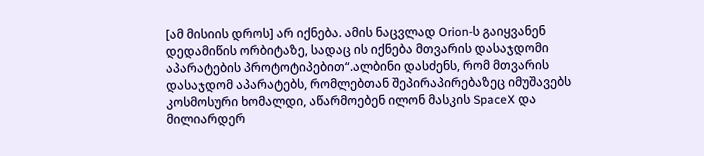[ამ მისიის დროს] არ იქნება. ამის ნაცვლად Orion-ს გაიყვანენ დედამიწის ორბიტაზე, სადაც ის იქნება მთვარის დასაჯდომი აპარატების პროტოტიპებით“.ალბინი დასძენს, რომ მთვარის დასაჯდომ აპარატებს, რომლებთან შეპირაპირებაზეც იმუშავებს კოსმოსური ხომალდი, აწარმოებენ ილონ მასკის SpaceX და მილიარდერ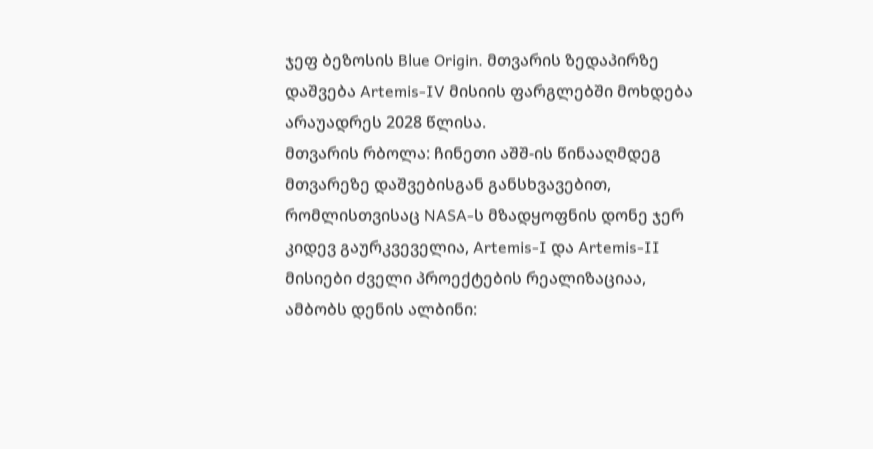ჯეფ ბეზოსის Blue Origin. მთვარის ზედაპირზე დაშვება Artemis-IV მისიის ფარგლებში მოხდება არაუადრეს 2028 წლისა.
მთვარის რბოლა: ჩინეთი აშშ-ის წინააღმდეგ
მთვარეზე დაშვებისგან განსხვავებით, რომლისთვისაც NASA-ს მზადყოფნის დონე ჯერ კიდევ გაურკვეველია, Artemis-I და Artemis-II მისიები ძველი პროექტების რეალიზაციაა, ამბობს დენის ალბინი: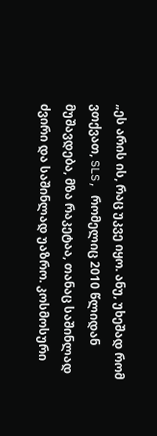„ეს არის ის, რაც უკვე იყო. ანუ, უხეშად რომ ვთქვათ, SLS, რომელიც 2010 წლიდან მუშავდება, მზა რაკეტაა, თანაც საშინლად ძვირი და საშინლად უაზრო. კოსმოსური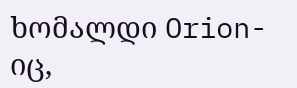ხომალდი Orion-იც,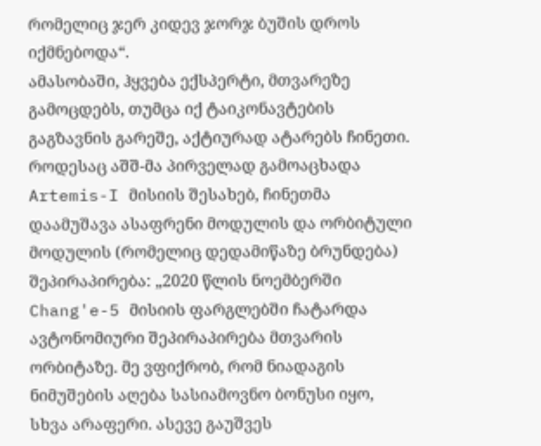რომელიც ჯერ კიდევ ჯორჯ ბუშის დროს იქმნებოდა“.
ამასობაში, ჰყვება ექსპერტი, მთვარეზე გამოცდებს, თუმცა იქ ტაიკონავტების გაგზავნის გარეშე, აქტიურად ატარებს ჩინეთი. როდესაც აშშ-მა პირველად გამოაცხადა Artemis-I მისიის შესახებ, ჩინეთმა დაამუშავა ასაფრენი მოდულის და ორბიტული მოდულის (რომელიც დედამიწაზე ბრუნდება) შეპირაპირება: „2020 წლის ნოემბერში Chang'e-5 მისიის ფარგლებში ჩატარდა ავტონომიური შეპირაპირება მთვარის ორბიტაზე. მე ვფიქრობ, რომ ნიადაგის ნიმუშების აღება სასიამოვნო ბონუსი იყო, სხვა არაფერი. ასევე გაუშვეს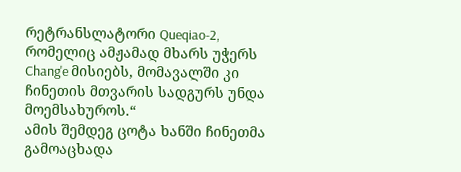რეტრანსლატორი Queqiao-2, რომელიც ამჟამად მხარს უჭერს Chang'e მისიებს, მომავალში კი ჩინეთის მთვარის სადგურს უნდა მოემსახუროს.“
ამის შემდეგ ცოტა ხანში ჩინეთმა გამოაცხადა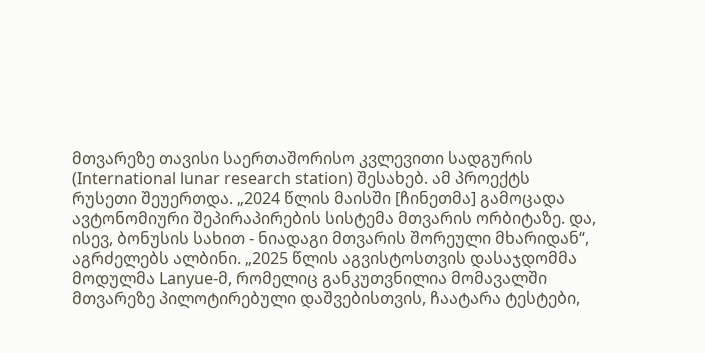მთვარეზე თავისი საერთაშორისო კვლევითი სადგურის (International lunar research station) შესახებ. ამ პროექტს რუსეთი შეუერთდა. „2024 წლის მაისში [ჩინეთმა] გამოცადა ავტონომიური შეპირაპირების სისტემა მთვარის ორბიტაზე. და, ისევ, ბონუსის სახით - ნიადაგი მთვარის შორეული მხარიდან“, აგრძელებს ალბინი. „2025 წლის აგვისტოსთვის დასაჯდომმა მოდულმა Lanyue-მ, რომელიც განკუთვნილია მომავალში მთვარეზე პილოტირებული დაშვებისთვის, ჩაატარა ტესტები,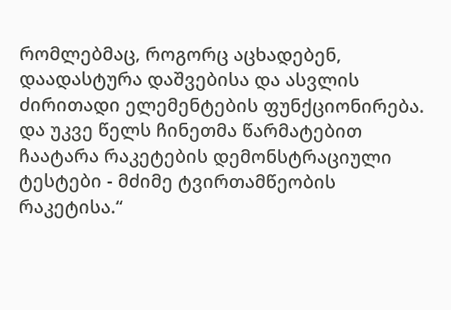რომლებმაც, როგორც აცხადებენ, დაადასტურა დაშვებისა და ასვლის ძირითადი ელემენტების ფუნქციონირება. და უკვე წელს ჩინეთმა წარმატებით ჩაატარა რაკეტების დემონსტრაციული ტესტები - მძიმე ტვირთამწეობის რაკეტისა.“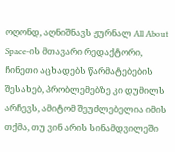ოღონდ, აღნიშნავს ჟურნალ All About Space-ის მთავარი რედაქტორი, ჩინეთი აცხადებს წარმატებების შესახებ, პრობლემებზე კი დუმილს არჩევს, ამიტომ შეუძლებელია იმის თქმა, თუ ვინ არის სინამდვილეში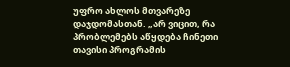უფრო ახლოს მთვარეზე დაჯდომასთან. „არ ვიცით, რა პრობლემებს აწყდება ჩინეთი თავისი პროგრამის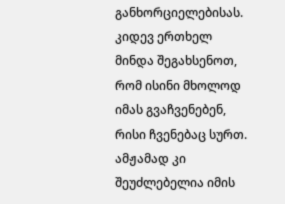განხორციელებისას. კიდევ ერთხელ მინდა შეგახსენოთ, რომ ისინი მხოლოდ იმას გვაჩვენებენ, რისი ჩვენებაც სურთ. ამჟამად კი შეუძლებელია იმის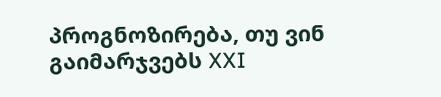პროგნოზირება, თუ ვინ გაიმარჯვებს XXI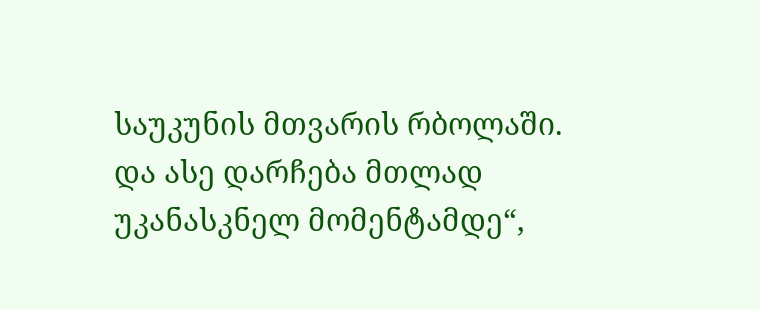საუკუნის მთვარის რბოლაში. და ასე დარჩება მთლად უკანასკნელ მომენტამდე“,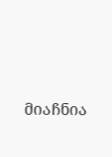მიაჩნია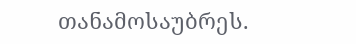თანამოსაუბრეს.